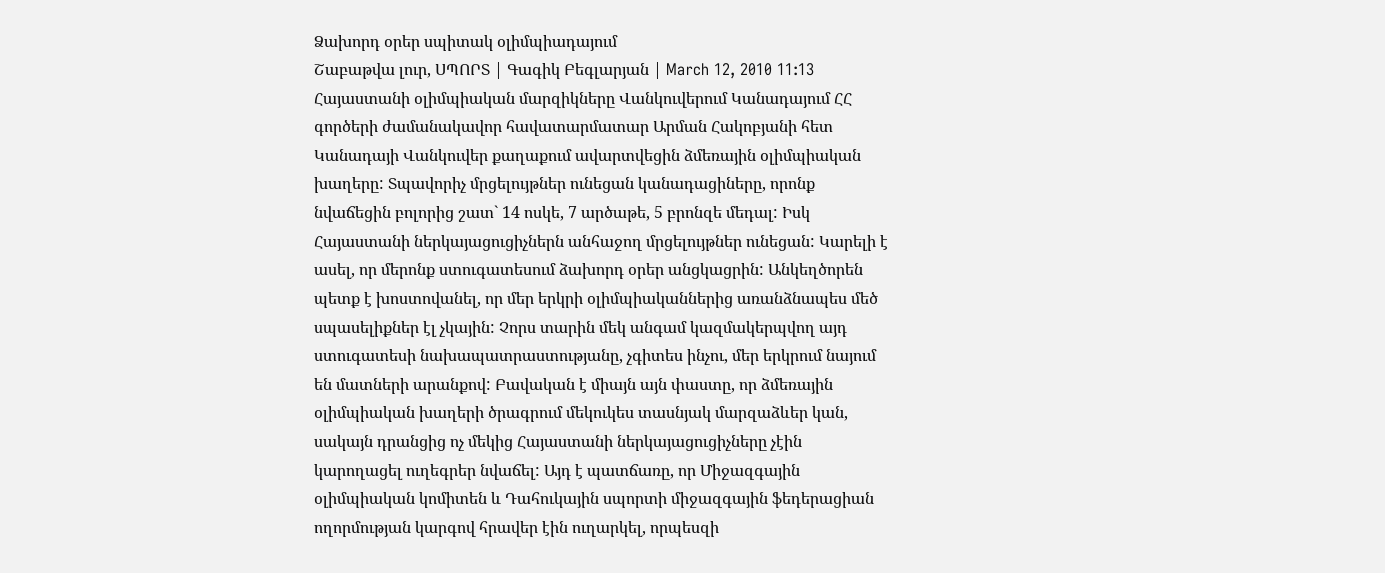Ձախորդ օրեր սպիտակ օլիմպիադայում
Շաբաթվա լուր, ՍՊՈՐՏ | Գագիկ Բեգլարյան | March 12, 2010 11:13
Հայաստանի օլիմպիական մարզիկները Վանկուվերում Կանադայում ՀՀ գործերի ժամանակավոր հավատարմատար Արման Հակոբյանի հետ
Կանադայի Վանկուվեր քաղաքում ավարտվեցին ձմեռային օլիմպիական խաղերը: Տպավորիչ մրցելույթներ ունեցան կանադացիները, որոնք նվաճեցին բոլորից շատ` 14 ոսկե, 7 արծաթե, 5 բրոնզե մեդալ: Իսկ Հայաստանի ներկայացուցիչներն անհաջող մրցելույթներ ունեցան: Կարելի է ասել, որ մերոնք ստուգատեսում ձախորդ օրեր անցկացրին: Անկեղծորեն պետք է խոստովանել, որ մեր երկրի օլիմպիականներից առանձնապես մեծ սպասելիքներ էլ չկային: Չորս տարին մեկ անգամ կազմակերպվող այդ ստուգատեսի նախապատրաստությանը, չգիտես ինչու, մեր երկրում նայում են մատների արանքով: Բավական է միայն այն փաստը, որ ձմեռային օլիմպիական խաղերի ծրագրում մեկուկես տասնյակ մարզաձևեր կան, սակայն դրանցից ոչ մեկից Հայաստանի ներկայացուցիչները չէին կարողացել ուղեգրեր նվաճել: Այդ է պատճառը, որ Միջազգային օլիմպիական կոմիտեն և Դահուկային սպորտի միջազգային ֆեդերացիան ողորմության կարգով հրավեր էին ուղարկել, որպեսզի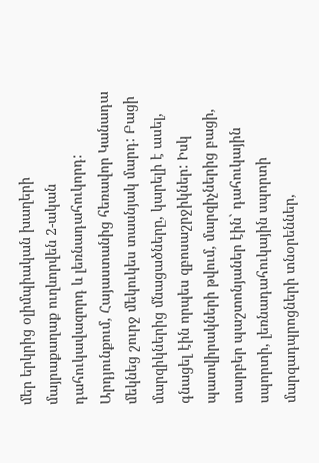մեր երկրից օլիմպիական խաղերի մայրաքաղաք ուղևորվեն 2-ական դահուկավազորդ և լեռնադահուկորդ: Արդյունքում, Հայաստանից հեռավոր Կանադա մեկնեց շուրջ մեկուկես տասնյակ մարդ: Բացի մարզիկներից մնացածները, կարելի է ասել, գնացել էին որպես զբոսաշրջիկներ: Իսկ պատվիրակների թվում, մարզիչներից բացի, տարբեր պաշտոնյաներ էին` դահուկային սպորտի, լեռնադահուկային սպորտի մարզադպրոցների տնօրեններ,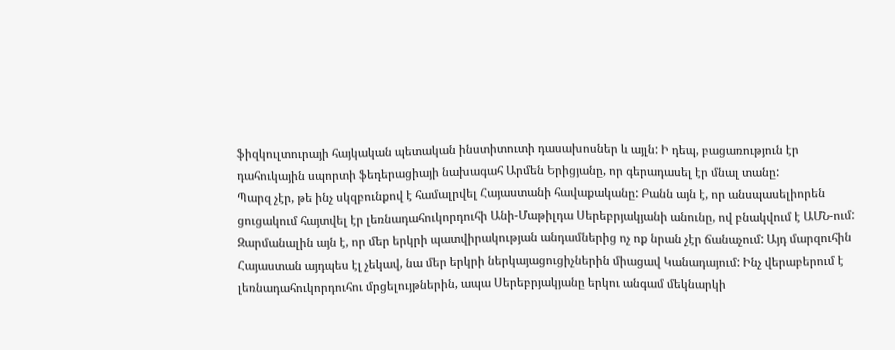ֆիզկուլտուրայի հայկական պետական ինստիտուտի դասախոսներ և այլն: Ի դեպ, բացառություն էր դահուկային սպորտի ֆեդերացիայի նախագահ Արմեն Երիցյանը, որ գերադասել էր մնալ տանը:
Պարզ չէր, թե ինչ սկզբունքով է համալրվել Հայաստանի հավաքականը: Բանն այն է, որ անսպասելիորեն ցուցակում հայտվել էր լեռնադահուկորդուհի Անի-Մաթիլդա Սերեբրյակյանի անունը, ով բնակվում է ԱՄՆ-ում: Զարմանալին այն է, որ մեր երկրի պատվիրակության անդամներից ոչ ոք նրան չէր ճանաչում: Այդ մարզուհին Հայաստան այդպես էլ չեկավ, նա մեր երկրի ներկայացուցիչներին միացավ Կանադայում: Ինչ վերաբերում է լեռնադահուկորդուհու մրցելույթներին, ապա Սերեբրյակյանը երկու անգամ մեկնարկի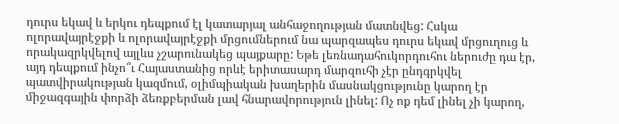դուրս եկավ և երկու դեպքում էլ կատարյալ անհաջողության մատնվեց: Հսկա ոլորավայրէջքի և ոլորավայրէջքի մրցումներում նա պարզապես դուրս եկավ մրցուղուց և որակազրկվելով այլևս չշարունակեց պայքարը: Եթե լեռնադահուկորդուհու ներուժը դա էր, այդ դեպքում ինչո՞ւ Հայաստանից որևէ երիտասարդ մարզուհի չէր ընդգրկվել պատվիրակության կազմում, օլիմպիական խաղերին մասնակցությունը կարող էր միջազգային փորձի ձեռքբերման լավ հնարավորություն լինել: Ոչ ոք դեմ լինել չի կարող,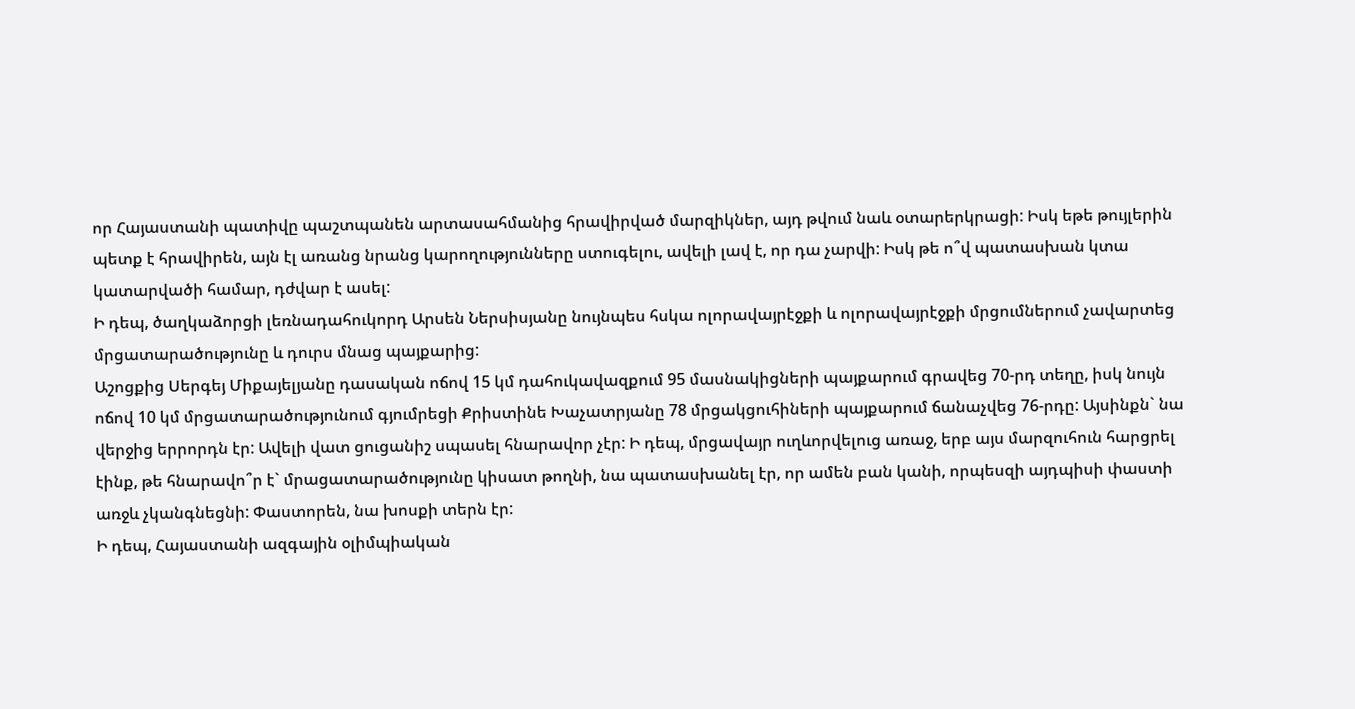որ Հայաստանի պատիվը պաշտպանեն արտասահմանից հրավիրված մարզիկներ, այդ թվում նաև օտարերկրացի: Իսկ եթե թույլերին պետք է հրավիրեն, այն էլ առանց նրանց կարողությունները ստուգելու, ավելի լավ է, որ դա չարվի: Իսկ թե ո՞վ պատասխան կտա կատարվածի համար, դժվար է ասել:
Ի դեպ, ծաղկաձորցի լեռնադահուկորդ Արսեն Ներսիսյանը նույնպես հսկա ոլորավայրէջքի և ոլորավայրէջքի մրցումներում չավարտեց մրցատարածությունը և դուրս մնաց պայքարից:
Աշոցքից Սերգեյ Միքայելյանը դասական ոճով 15 կմ դահուկավազքում 95 մասնակիցների պայքարում գրավեց 70-րդ տեղը, իսկ նույն ոճով 10 կմ մրցատարածությունում գյումրեցի Քրիստինե Խաչատրյանը 78 մրցակցուհիների պայքարում ճանաչվեց 76-րդը: Այսինքն` նա վերջից երրորդն էր: Ավելի վատ ցուցանիշ սպասել հնարավոր չէր: Ի դեպ, մրցավայր ուղևորվելուց առաջ, երբ այս մարզուհուն հարցրել էինք, թե հնարավո՞ր է` մրացատարածությունը կիսատ թողնի, նա պատասխանել էր, որ ամեն բան կանի, որպեսզի այդպիսի փաստի առջև չկանգնեցնի: Փաստորեն, նա խոսքի տերն էր:
Ի դեպ, Հայաստանի ազգային օլիմպիական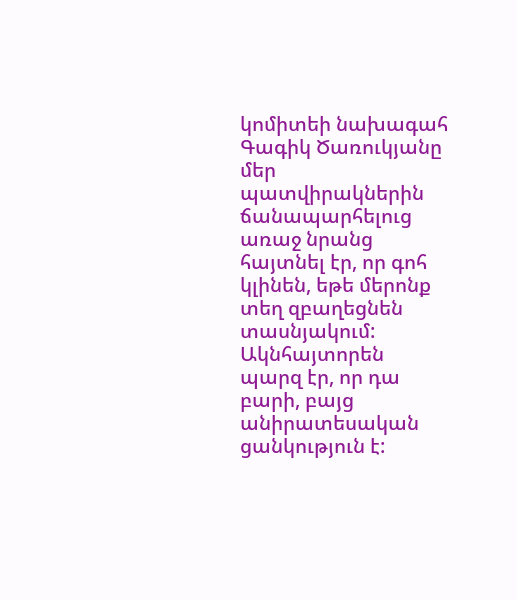կոմիտեի նախագահ Գագիկ Ծառուկյանը մեր պատվիրակներին ճանապարհելուց առաջ նրանց հայտնել էր, որ գոհ կլինեն, եթե մերոնք տեղ զբաղեցնեն տասնյակում: Ակնհայտորեն պարզ էր, որ դա բարի, բայց անիրատեսական ցանկություն է: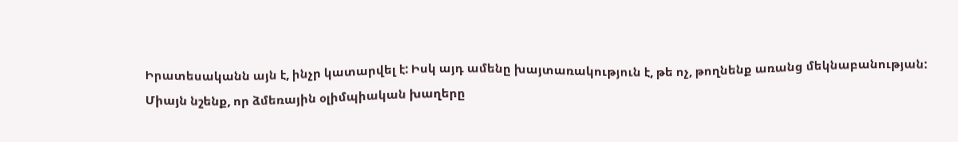Իրատեսականն այն է, ինչր կատարվել է: Իսկ այդ ամենը խայտառակություն է, թե ոչ, թողնենք առանց մեկնաբանության:
Միայն նշենք, որ ձմեռային օլիմպիական խաղերը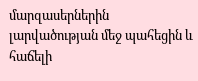մարզասերներին լարվածության մեջ պահեցին և հաճելի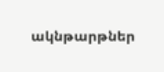ակնթարթներ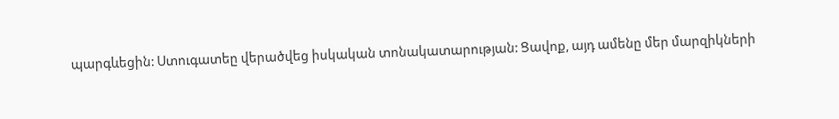պարգևեցին: Ստուգատեը վերածվեց իսկական տոնակատարության: Ցավոք, այդ ամենը մեր մարզիկների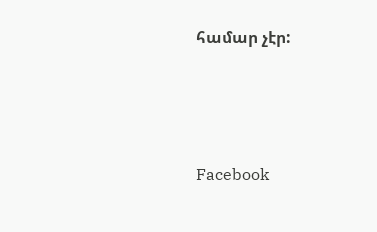համար չէր:






Facebook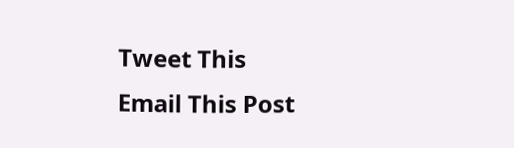Tweet This
Email This Post